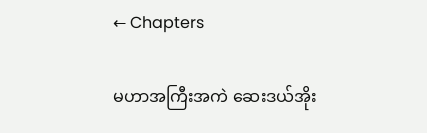← Chapters

မဟာအကြီးအကဲ ဆေးဒယ်အိုး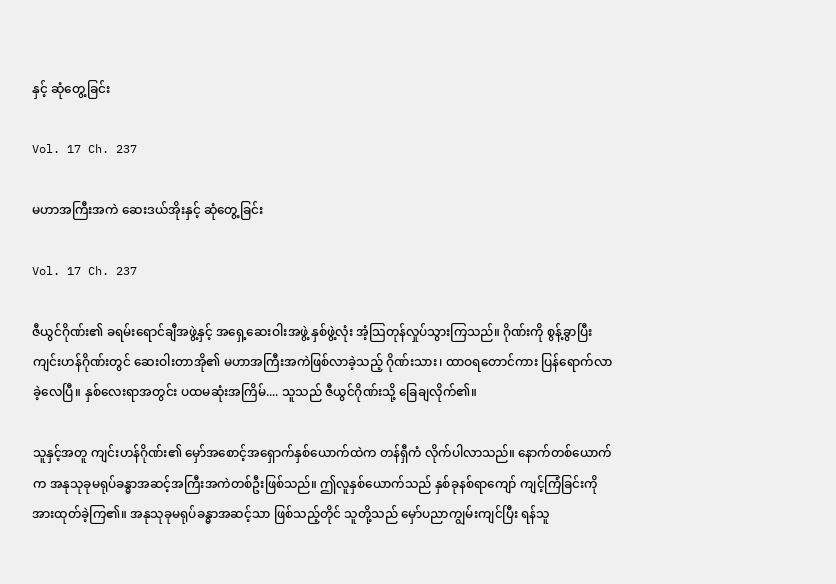နှင့် ဆုံတွေ့ခြင်း

Vol. 17 Ch. 237

မဟာအကြီးအကဲ ဆေးဒယ်အိုးနှင့် ဆုံတွေ့ခြင်း

Vol. 17 Ch. 237

ဇီယွင်ဂိုဏ်း၏ ခရမ်းရောင်ချီအဖွဲ့နှင့် အရှေ့ဆေးဝါးအဖွဲ့ နှစ်ဖွဲ့လုံး အံ့သြတုန်လှုပ်သွားကြသည်။ ဂိုဏ်းကို စွန့်ခွာပြီး ကျင်းဟန်ဂိုဏ်းတွင် ဆေးဝါးတာအို၏ မဟာအကြီးအကဲဖြစ်လာခဲ့သည့် ဂိုဏ်းသား၊ ထာဝရတောင်ကား ပြန်ရောက်လာခဲ့လေပြီ။ နှစ်လေးရာအတွင်း ပထမဆုံးအကြိမ်.... သူသည် ဇီယွင်ဂိုဏ်းသို့ ခြေချလိုက်၏။

သူနှင့်အတူ ကျင်းဟန်ဂိုဏ်း၏ မှော်အစောင့်အရှောက်နှစ်ယောက်ထဲက တန်ရှီကံ လိုက်ပါလာသည်။ နောက်တစ်ယောက်က အနုသုခုမရုပ်ခန္ဓာအဆင့်အကြီးအကဲတစ်ဦးဖြစ်သည်။ ဤလူနှစ်ယောက်သည် နှစ်ခုနစ်ရာကျော် ကျင့်ကြံခြင်းကို အားထုတ်ခဲ့ကြ၏။ အနုသုခုမရုပ်ခန္ဓာအဆင့်သာ ဖြစ်သည့်တိုင် သူတို့သည် မှော်ပညာကျွမ်းကျင်ပြီး ရန်သူ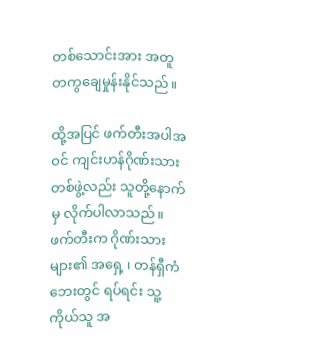တစ်သောင်းအား အတူတကွချေမှုန်းနိုင်သည်။

ထို့အပြင် ဖက်တီးအပါအဝင် ကျင်းဟန်ဂိုဏ်းသားတစ်ဖွဲ့လည်း သူတို့နောက်မှ လိုက်ပါလာသည်။ ဖက်တီးက ဂိုဏ်းသားများ၏ အရှေ့ ၊ တန်ရှီကံ ဘေးတွင် ရပ်ရင်း သူ့ကိုယ်သူ အ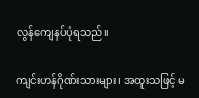လွန်ကျေနပ်ပုံရသည်။

ကျင်းဟန်ဂိုဏ်းသားများ၊ အထူးသဖြင့် မ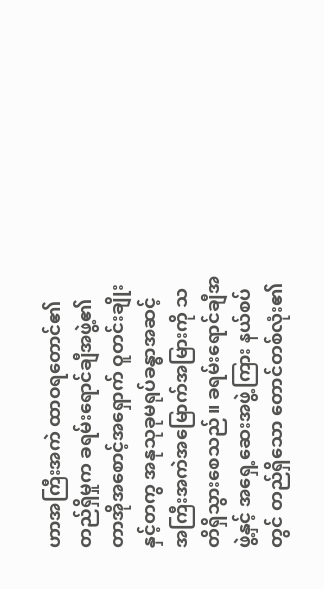ဟာအကြီးအကဲ ထာဝရတောင်၏ တည်ရှိမှုက ခရမ်းရောင်ချီအဖွဲ့၏ တာအိုအစောင့်အရှောက် ဝူတင်းချိုးနှင့်တကွ အနုသုခုမရုပ်ခန္ဓာအဆင့် အကြီးအကဲအမြောက်အမြားကို သတိရှိသွားစေသည်။ ခရမ်းရောင်ချီအဖွဲ့နှင့် အရှေ့ဆေးအဖွဲ့ကြား နယ်စပ်တွင် တည်ရှိသော တောင်တစ်လုံး၏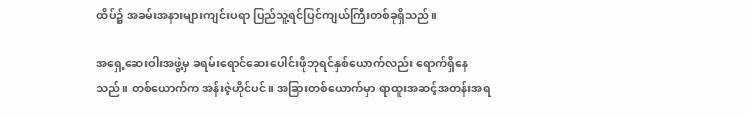ထိပ်၌ အခမ်းအနားများကျင်းပရာ ပြည်သူ့ရင်ပြင်ကျယ်ကြီးတစ်ခုရှိသည်။

အရှေ့ဆေးဝါးအဖွဲ့မှ ခရမ်းရောင်ဆေးပေါင်းဖိုဘုရင်နှစ်ယောက်လည်း ရောက်ရှိနေသည်။ တစ်ယောက်က အန်းဇဲ့ဟိုင်ပင်။ အခြားတစ်ယောက်မှာ ရာထူးအဆင့်အတန်းအရ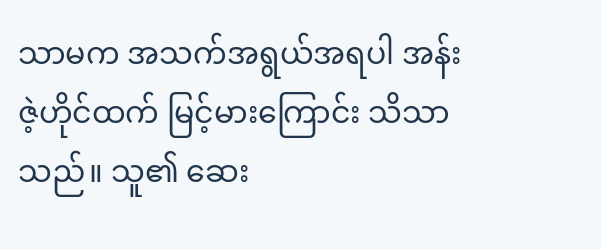သာမက အသက်အရွယ်အရပါ အန်းဇဲ့ဟိုင်ထက် မြင့်မားကြောင်း သိသာသည်။ သူ၏ ဆေး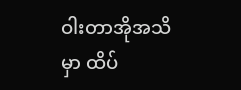ဝါးတာအိုအသိမှာ ထိပ်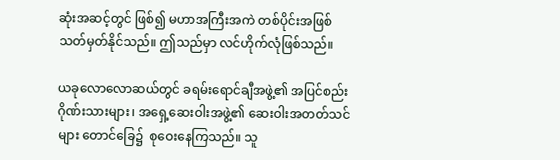ဆုံးအဆင့်တွင် ဖြစ်၍ မဟာအကြီးအကဲ တစ်ပိုင်းအဖြစ် သတ်မှတ်နိုင်သည်။ ဤသည်မှာ လင်ဟိုက်လုံဖြစ်သည်။

ယခုလောလောဆယ်တွင် ခရမ်းရောင်ချီအဖွဲ့၏ အပြင်စည်းဂိုဏ်းသားများ၊ အရှေ့ဆေးဝါးအဖွဲ့၏ ဆေးဝါးအတတ်သင်များ တောင်ခြေ၌  စုဝေးနေကြသည်။ သူ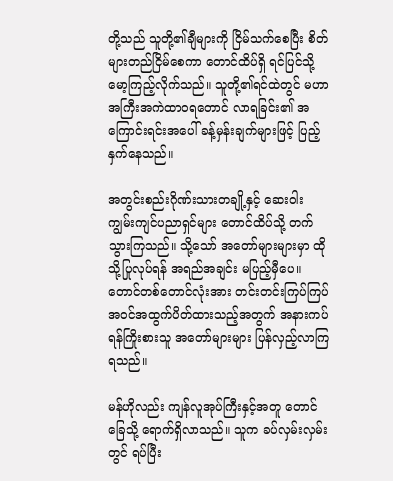တို့သည် သူတို့၏ချီများကို ငြိမ်သက်စေပြီး စိတ်များတည်ငြိမ်စေကာ တောင်ထိပ်ရှိ ရင်ပြင်သို့ မော့ကြည့်လိုက်သည်။ သူတို့၏ရင်ထဲတွင် မဟာအကြီးအကဲထာဝရတောင် လာရခြင်း၏ အကြောင်းရင်းအပေါ် ခန့်မှန်းချက်များဖြင့် ပြည့်နှက်နေသည်။

အတွင်းစည်းဂိုဏ်းသားတချို့နှင့် ဆေးဝါးကျွမ်းကျင်ပညာရှင်များ တောင်ထိပ်သို့ တက်သွားကြသည်။ သို့သော် အတော်များများမှာ ထိုသို့ပြုလုပ်ရန် အရည်အချင်း မပြည့်မှီပေ။ တောင်တစ်တောင်လုံးအား တင်းတင်းကြပ်ကြပ် အဝင်အထွက်ပိတ်ထားသည့်အတွက် အနားကပ်ရန်ကြိုးစားသူ အတော်များများ ပြန်လှည့်လာကြရသည်။

မန်ဟိုလည်း ကျန်လူအုပ်ကြီးနှင့်အတူ တောင်ခြေသို့ ရောက်ရှိလာသည်။ သူက ခပ်လှမ်းလှမ်းတွင် ရပ်ပြီး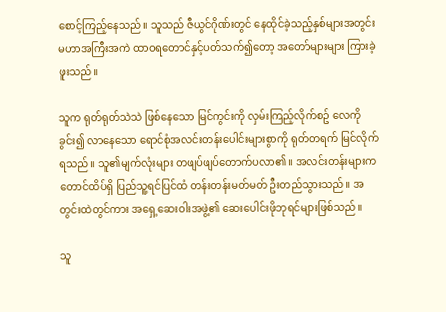စောင့်ကြည့်နေသည်။ သူသည် ဇီယွင်ဂိုဏ်းတွင် နေထိုင်ခဲ့သည့်နှစ်များအတွင်း မဟာအကြီးအကဲ ထာဝရတောင်နှင့်ပတ်သက်၍တော့ အတော်များများ ကြားခဲ့ဖူးသည်။

သူက ရုတ်ရုတ်သဲသဲ ဖြစ်နေသော မြင်ကွင်းကို လှမ်းကြည့်လိုက်စဥ် လေကိုခွင်း၍ လာနေသော ရောင်စုံအလင်းတန်းပေါင်းများစွာကို ရုတ်တရက် မြင်လိုက်ရသည်။ သူ၏မျက်လုံးများ တဖျပ်ဖျပ်တောက်ပလာ၏။ အလင်းတန်းများက တောင်ထိပ်ရှိ ပြည်သူ့ရင်ပြင်ထံ တန်းတန်းမတ်မတ် ဦးတည်သွားသည်။ အတွင်းထဲတွင်ကား အရှေ့ဆေးဝါးအဖွဲ့၏ ဆေးပေါင်းဖိုဘုရင်များဖြစ်သည်။

သူ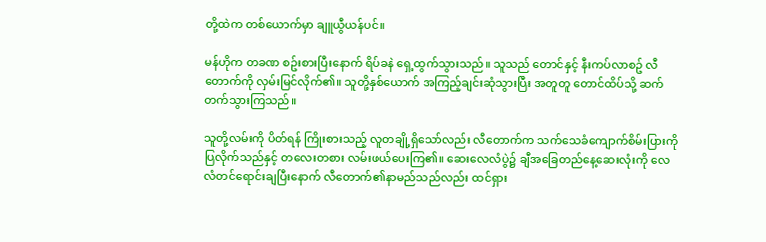တို့ထဲက တစ်ယောက်မှာ ချူယွီယန်ပင်။

မန်ဟိုက တခဏ စဥ်းစားပြီးနောက် ရိပ်ခနဲ ရှေ့ထွက်သွားသည်။ သူသည် တောင်နှင့် နီးကပ်လာစဥ် လီတောက်ကို လှမ်းမြင်လိုက်၏။ သူတို့နှစ်ယောက် အကြည့်ချင်းဆုံသွားပြီး အတူတူ တောင်ထိပ်သို့ ဆက်တက်သွားကြသည်။

သူတို့လမ်းကို ပိတ်ရန် ကြိုးစားသည့် လူတချို့ရှိသော်လည်း လီတောက်က သက်သေခံကျောက်စိမ်းပြားကို ပြလိုက်သည်နှင့် တလေးတစား လမ်းဖယ်ပေးကြ၏။ ဆေးလေလံပွဲ၌ ချီအခြေတည်နေ့ဆေးလုံးကို လေလံတင်ရောင်းချပြီးနောက် လီတောက်၏နာမည်သည်လည်း ထင်ရှား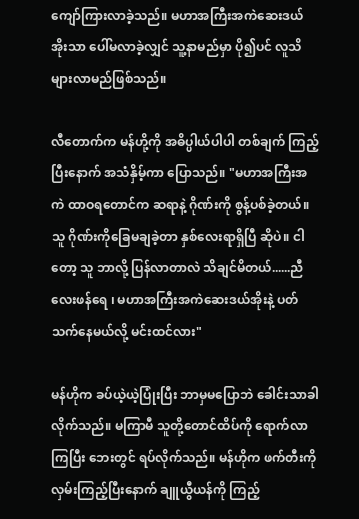ကျော်ကြားလာခဲ့သည်။ မဟာအကြီးအကဲဆေးဒယ်အိုးသာ ပေါ်မလာခဲ့လျှင် သူ့နာမည်မှာ ပို၍ပင် လူသိများလာမည်ဖြစ်သည်။

လီတောက်က မန်ဟို့ကို အဓိပ္ပါယ်ပါပါ တစ်ချက် ကြည့်ပြီးနောက် အသံနှိမ့်ကာ ပြောသည်။ "မဟာအကြီးအကဲ ထာဝရတောင်က ဆရာနဲ့ ဂိုဏ်းကို စွန့်ပစ်ခဲ့တယ်။ သူ ဂိုဏ်းကိုခြေမချခဲ့တာ နှစ်လေးရာရှိပြီ ဆိုပဲ။ ငါတော့ သူ ဘာလို့ ပြန်လာတာလဲ သိချင်မိတယ်......ညီလေးဖန်ရေ ၊ မဟာအကြီးအကဲဆေးဒယ်အိုးနဲ့ ပတ်သက်နေမယ်လို့ မင်းထင်လား"

မန်ဟိုက ခပ်ယဲ့ယဲ့ပြုံးပြီး ဘာမှမပြောဘဲ ခေါင်းသာခါလိုက်သည်။ မကြာမီ သူတို့တောင်ထိပ်ကို ရောက်လာကြပြီး ဘေးတွင် ရပ်လိုက်သည်။ မန်ဟိုက ဖက်တီးကို လှမ်းကြည့်ပြီးနောက် ချူယွီယန်ကို ကြည့်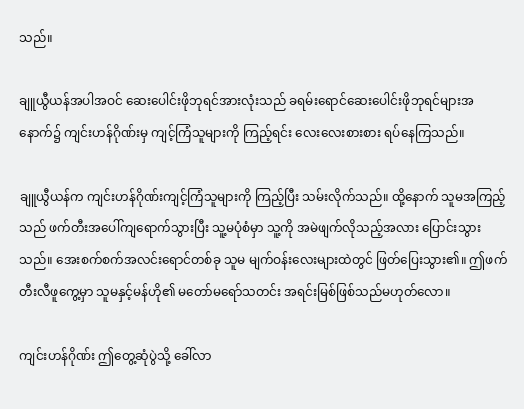သည်။

ချူယွီယန်အပါအဝင် ဆေးပေါင်းဖိုဘုရင်အားလုံးသည် ခရမ်းရောင်ဆေးပေါင်းဖိုဘုရင်များအနောက်၌ ကျင်းဟန်ဂိုဏ်းမှ ကျင့်ကြံသူများကို ကြည့်ရင်း လေးလေးစားစား ရပ်နေကြသည်။

ချူယွီယန်က ကျင်းဟန်ဂိုဏ်းကျင့်ကြံသူများကို ကြည့်ပြီး သမ်းလိုက်သည်။ ထို့နောက် သူမအကြည့်သည် ဖက်တီးအပေါ်ကျရောက်သွားပြီး သူ့မပုံစံမှာ သူ့ကို အမဲဖျက်လိုသည့်အလား ပြောင်းသွားသည်။ အေးစက်စက်အလင်းရောင်တစ်ခု သူမ မျက်ဝန်းလေးများထဲတွင် ဖြတ်ပြေးသွား၏။ ဤဖက်တီးလီဖူကွေ့မှာ သူမနှင့်မန်ဟို၏ မတော်မရော်သတင်း အရင်းမြစ်ဖြစ်သည်မဟုတ်လော။

ကျင်းဟန်ဂိုဏ်း ဤတွေ့ဆုံပွဲသို့ ခေါ်လာ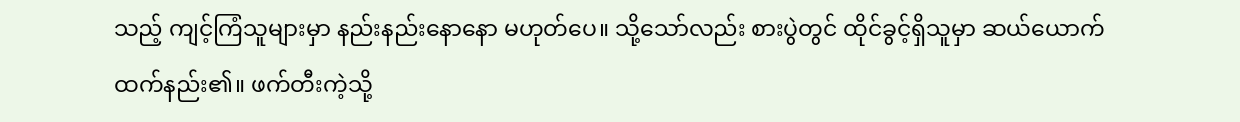သည့် ကျင့်ကြံသူများမှာ နည်းနည်းနောနော မဟုတ်ပေ။ သို့သော်လည်း စားပွဲတွင် ထိုင်ခွင့်ရှိသူမှာ ဆယ်ယောက်ထက်နည်း၏။ ဖက်တီးကဲ့သို့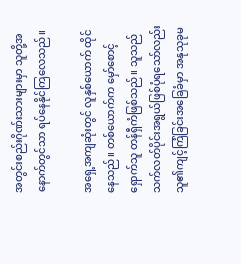အတွင်းစည်းဂိုဏ်းသားများမှာ သူတို့အနောက်တွင်သာ ရပ်နေနိုင်ကြလေသည်။

အရှေ့အကျဆုံးတွင် လူနှစ်ယောက် ထိုင်နေသည်။ တစ်ယောက်က မှော်စောင့်ရှောက်သူ တန်ရှီကံဖြစ်သည်။ သူသည် သက်လတ်ပိုင်းအရွယ်ဖြစ်ပုံရသော်လည်း သူ၏ကျင့်ကြံခြင်းအခြေခံမှာ အနုသုခုမ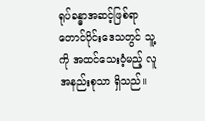ရုပ်ခန္ဓာအဆင့်ဖြစ်ရာ တောင်ပိုင်းဒေသတွင် သူ့ကို အထင်သေးဝံ့မည့် လူအနည်းစုသာ ရှိသည်။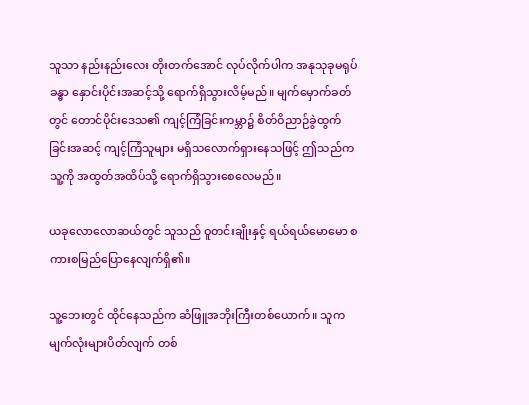သူသာ နည်းနည်းလေး တိုးတက်အောင် လုပ်လိုက်ပါက အနုသုခုမရုပ်ခန္ဓာ နှောင်းပိုင်းအဆင့်သို့ ရောက်ရှိသွားလိမ့်မည်။ မျက်မှောက်ခတ်တွင် တောင်ပိုင်းဒေသ၏ ကျင့်ကြံခြင်းကမ္ဘာ၌ စိတ်ဝိညာဉ်ခွဲထွက်ခြင်းအဆင့် ကျင့်ကြံသူများ မရှိသလောက်ရှားနေသဖြင့် ဤသည်က သူ့ကို အထွတ်အထိပ်သို့ ရောက်ရှိသွားစေလေမည်။

ယခုလောလောဆယ်တွင် သူသည် ဝူတင်းချိုးနှင့် ရယ်ရယ်မောမော စကားစမြည်ပြောနေလျက်ရှိ၏။

သူ့ဘေးတွင် ထိုင်နေသည်က ဆံဖြူအဘိုးကြီးတစ်ယောက်။ သူက မျက်လုံးများပိတ်လျက် တစ်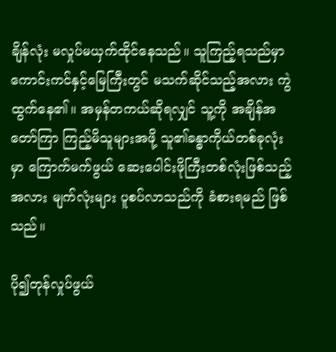ချိန်လုံး မလှုပ်မယှက်ထိုင်နေသည်။ သူကြည့်ရသည်မှာ ကောင်းကင်နှင့်မြေကြီးတွင် မသက်ဆိုင်သည့်အလား ကွဲထွက်နေ၏။ အမှန်တကယ်ဆိုရလျှင် သူ့ကို အချိန်အတော်ကြာ ကြည့်မိသူများအဖို့ သူ၏ခန္ဓာကိုယ်တစ်ခုလုံးမှာ ကြောက်မက်ဖွယ် ဆေးပေါင်းဖိုကြီးတစ်လုံးဖြစ်သည့်အလား မျက်လုံးများ ပူစပ်လာသည်ကို ခံစားရမည် ဖြစ်သည်။

ပို၍တုန်လှုပ်ဖွယ်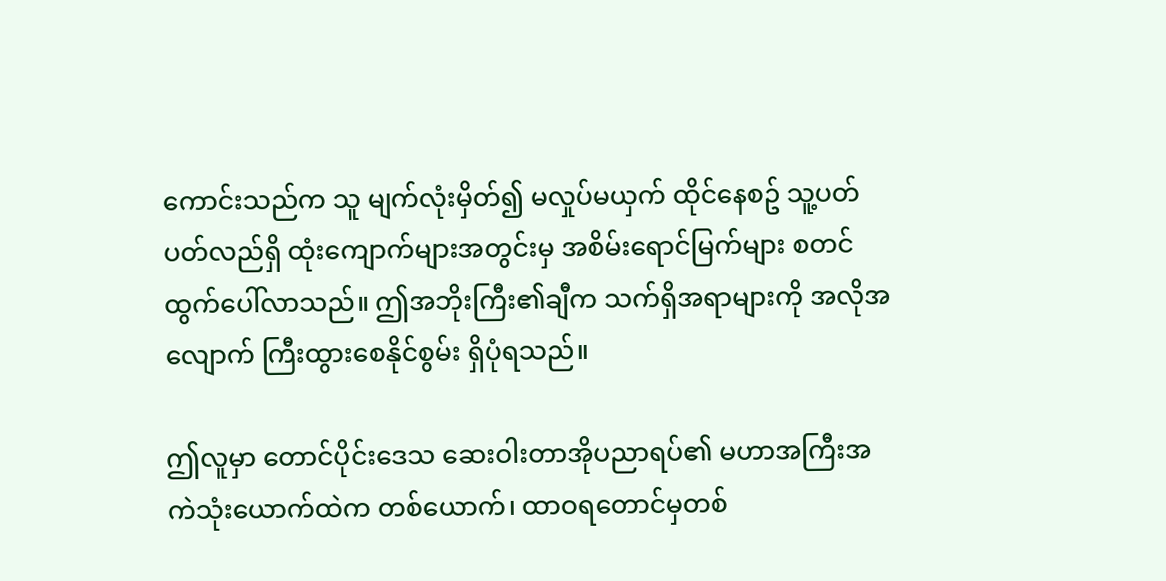ကောင်းသည်က သူ မျက်လုံးမှိတ်၍ မလှုပ်မယှက် ထိုင်နေစဥ် သူ့ပတ်ပတ်လည်ရှိ ထုံးကျောက်များအတွင်းမှ အစိမ်းရောင်မြက်များ စတင်ထွက်ပေါ်လာသည်။ ဤအဘိုးကြီး၏ချီက သက်ရှိအရာများကို အလိုအလျောက် ကြီးထွားစေနိုင်စွမ်း ရှိပုံရသည်။

ဤလူမှာ တောင်ပိုင်းဒေသ ဆေးဝါးတာအိုပညာရပ်၏ မဟာအကြီးအကဲသုံးယောက်ထဲက တစ်ယောက်၊ ထာဝရတောင်မှတစ်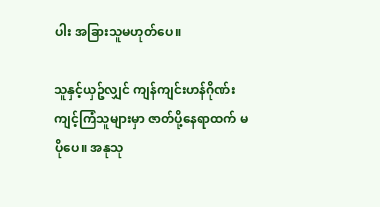ပါး အခြားသူမဟုတ်ပေ။

သူနှင့်ယှဥ်လျှင် ကျန်ကျင်းဟန်ဂိုဏ်း ကျင့်ကြံသူများမှာ ဇာတ်ပို့နေရာထက် မပိုပေ။ အနုသု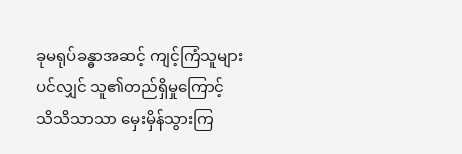ခုမရုပ်ခန္ဓာအဆင့် ကျင့်ကြံသူများပင်လျှင် သူ၏တည်ရှိမှုကြောင့် သိသိသာသာ မှေးမှိန်သွားကြ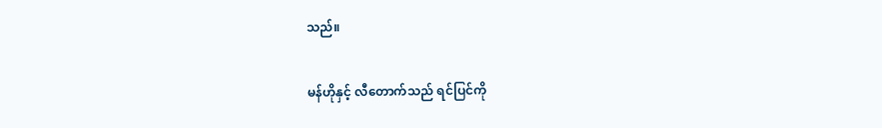သည်။

မန်ဟိုနှင့် လီတောက်သည် ရင်ပြင်ကို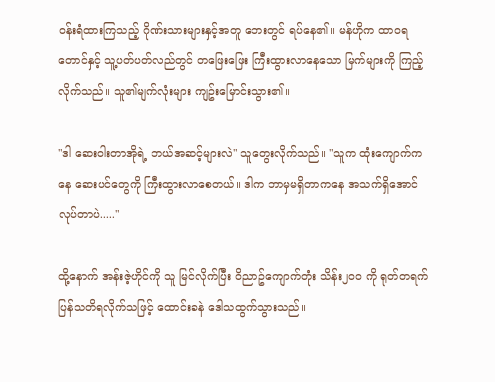ဝန်းရံထားကြသည့် ဂိုဏ်းသားများနှင့်အတူ ဘေးတွင် ရပ်နေ၏။ မန်ဟိုက ထာဝရတောင်နှင့် သူ့ပတ်ပတ်လည်တွင် တဖြေးဖြေး ကြီးထွားလာနေသော မြက်များကို ကြည့်လိုက်သည်။ သူ၏မျက်လုံးများ ကျဥ်းမြောင်းသွား၏။

"ဒါ ဆေးဝါးတာအိုရဲ့ ဘယ်အဆင့်များလဲ" သူတွေးလိုက်သည်။ "သူက ထုံးကျောက်ကနေ ဆေးပင်တွေကို ကြီးထွားလာစေတယ်။ ဒါက ဘာမှမရှိတာကနေ အသက်ရှိအောင် လုပ်တာပဲ....."

ထို့နောက် အန်းဇဲ့ဟိုင်ကို သူ မြင်လိုက်ပြီး ဝိညာဥ်ကျောက်တုံး သိန်း၂၀၀ ကို ရုတ်တရက် ပြန်သတိရလိုက်သဖြင့် ထောင်းခနဲ ဒေါသထွက်သွားသည်။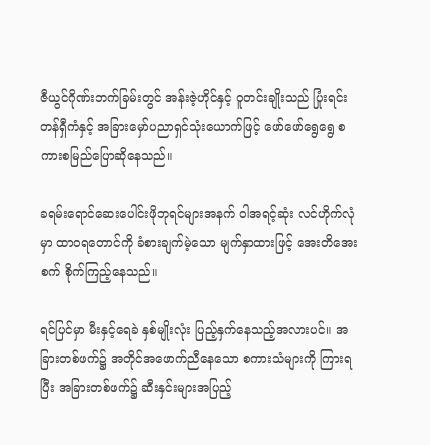ဇီယွင်ဂိုဏ်းဘက်ခြမ်းတွင် အန်းဇဲ့ဟိုင်နှင့် ဝူတင်းချိုးသည် ပြုံးရင်း တန်ရှီကံနှင့် အခြားမှော်ပညာရှင်သုံးယောက်ဖြင့် ဖော်ဖော်ရွေရွေ စကားစမြည်ပြောဆိုနေသည်။

ခရမ်းရောင်ဆေးပေါင်းဖိုဘုရင်များအနက် ဝါအရင့်ဆုံး လင်ဟိုက်လုံမှာ ထာဝရတောင်ကို ခံစားချက်မဲ့သော မျက်နှာထားဖြင့် အေးတိအေးစက် စိုက်ကြည့်နေသည်။

ရင်ပြင်မှာ မီးနှင့်ရေခဲ နှစ်မျိုးလုံး ပြည့်နှက်နေသည့်အလားပင်။ အခြားတစ်ဖက်၌ အတိုင်အဖောက်ညီနေသော စကားသံများကို ကြားရပြီး အခြားတစ်ဖက်၌ ဆီးနှင်းများအပြည့်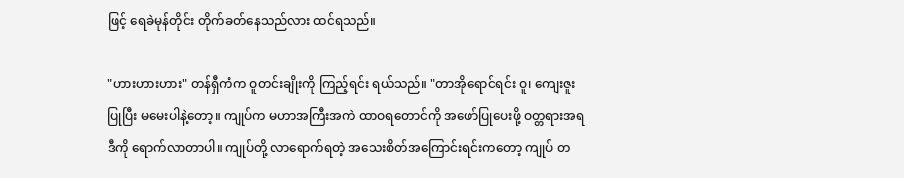ဖြင့် ရေခဲမုန်တိုင်း တိုက်ခတ်နေသည်လား ထင်ရသည်။

"ဟားဟားဟား" တန်ရှီကံက ဝူတင်းချိုးကို ကြည့်ရင်း ရယ်သည်။ "တာအိုရောင်ရင်း ဝူ၊ ကျေးဇူးပြုပြီး မမေးပါနဲ့တော့။ ကျုပ်က မဟာအကြီးအကဲ ထာဝရတောင်ကို အဖော်ပြုပေးဖို့ ဝတ္တရားအရ ဒီကို ရောက်လာတာပါ။ ကျုပ်တို့ လာရောက်ရတဲ့ အသေးစိတ်အကြောင်းရင်းကတော့ ကျုပ် တ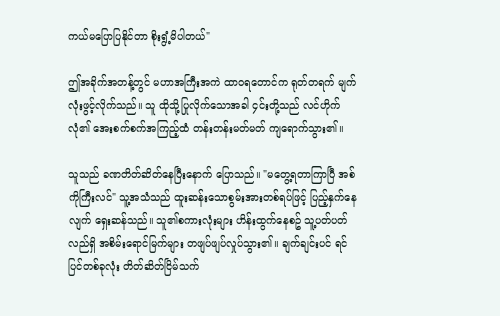ကယ်မပြောပြနိုင်တာ စိုးရွံ့မိပါတယ်"

ဤအခိုက်အတန့်တွင် မဟာအကြီးအကဲ ထာဝရတောင်က ရုတ်တရက် မျက်လုံးဖွင့်လိုက်သည်။ သူ ထိုသို့ပြုလိုက်သောအခါ ၄င်းတို့သည် လင်ဟိုက်လုံ၏ အေးစက်စက်အကြည့်ထံ တန်းတန်းမတ်မတ် ကျရောက်သွား၏။

သူသည် ခဏတိတ်ဆိတ်နေပြီးနောက် ပြောသည်။ "မတွေ့ရတာကြာပြီ အစ်ကိုကြီးလင်" သူ့အသံသည် ထူးဆန်းသောစွမ်းအားတစ်ရပ်ဖြင့် ပြည့်နှက်နေလျက် ရှေးဆန်သည်။ သူ၏စကားလုံးများ ဟိန်းထွက်နေစဥ် သူ့ပတ်ပတ်လည်ရှိ အစိမ်းရောင်မြက်များ တဖျပ်ဖျပ်လှုပ်သွား၏။ ချက်ချင်းပင် ရင်ပြင်တစ်ခုလုံး တိတ်ဆိတ်ငြိမ်သက်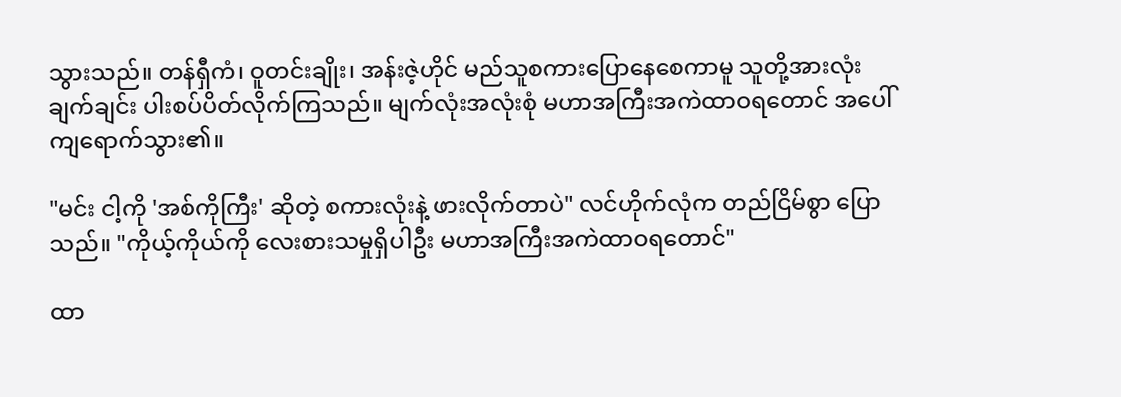သွားသည်။ တန်ရှီကံ၊ ဝူတင်းချိုး၊ အန်းဇဲ့ဟိုင် မည်သူစကားပြောနေစေကာမူ သူတို့အားလုံး ချက်ချင်း ပါးစပ်ပိတ်လိုက်ကြသည်။ မျက်လုံးအလုံးစုံ မဟာအကြီးအကဲထာဝရတောင် အပေါ် ကျရောက်သွား၏။

"မင်း ငါ့ကို 'အစ်ကိုကြီး' ဆိုတဲ့ စကားလုံးနဲ့ ဖားလိုက်တာပဲ" လင်ဟိုက်လုံက တည်ငြိမ်စွာ ပြောသည်။ "ကိုယ့်ကိုယ်ကို လေးစားသမှုရှိပါဦး မဟာအကြီးအကဲထာဝရတောင်"

ထာ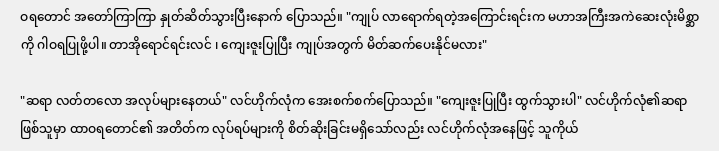ဝရတောင် အတော်ကြာကြာ နှုတ်ဆိတ်သွားပြီးနောက် ပြောသည်။ "ကျုပ် လာရောက်ရတဲ့အကြောင်းရင်းက မဟာအကြီးအကဲဆေးလုံးမိစ္ဆာကို ဂါဝရပြုဖို့ပါ။ တာအိုရောင်ရင်းလင် ၊ ကျေးဇူးပြုပြီး ကျုပ်အတွက် မိတ်ဆက်ပေးနိုင်မလား"

"ဆရာ လတ်တလော အလုပ်များနေတယ်" လင်ဟိုက်လုံက အေးစက်စက်ပြောသည်။ "ကျေးဇူးပြုပြီး ထွက်သွားပါ" လင်ဟိုက်လုံ၏ဆရာဖြစ်သူမှာ ထာဝရတောင်၏ အတိတ်က လုပ်ရပ်များကို စိတ်ဆိုးခြင်းမရှိသော်လည်း လင်ဟိုက်လုံအနေဖြင့် သူကိုယ်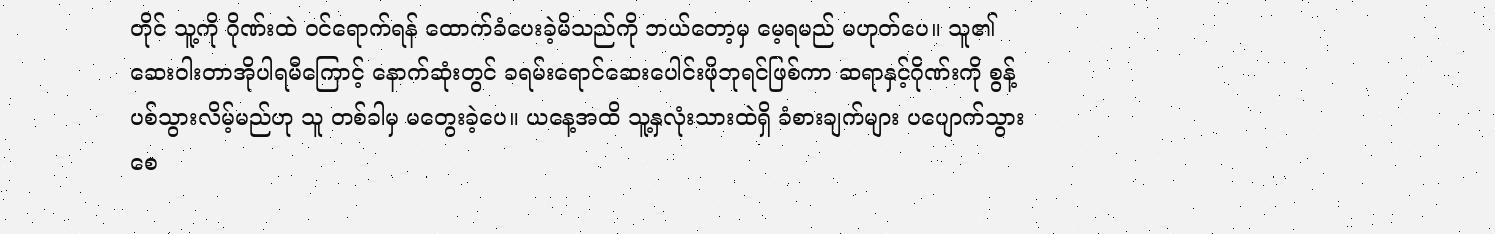တိုင် သူ့ကို ဂိုဏ်းထဲ ဝင်ရောက်ရန် ထောက်ခံပေးခဲ့မိသည်ကို ဘယ်တော့မှ မေ့ရမည် မဟုတ်ပေ။ သူ၏ဆေးဝါးတာအိုပါရမီကြောင့် နောက်ဆုံးတွင် ခရမ်းရောင်ဆေးပေါင်းဖိုဘုရင်ဖြစ်ကာ ဆရာနှင့်ဂိုဏ်းကို စွန့်ပစ်သွားလိမ့်မည်ဟု သူ တစ်ခါမှ မတွေးခဲ့ပေ။ ယနေ့အထိ သူ့နှလုံးသားထဲရှိ ခံစားချက်များ ပပျောက်သွားစေ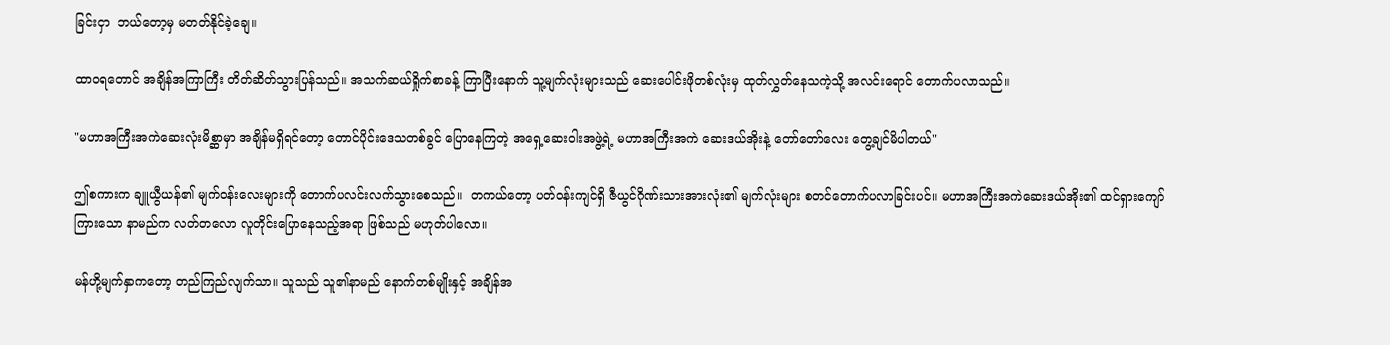ခြင်းငှာ  ဘယ်တော့မှ မတတ်နိုင်ခဲ့ချေ။

ထာဝရတောင် အချိန်အကြာကြီး တိတ်ဆိတ်သွားပြန်သည်။ အသက်ဆယ်ရှိုက်စာခန့် ကြာပြီးနောက် သူ့မျက်လုံးများသည် ဆေးပေါင်းဖိုတစ်လုံးမှ ထုတ်လွှတ်နေသကဲ့သို့ အလင်းရောင် တောက်ပလာသည်။

"မဟာအကြီးအကဲဆေးလုံးမိစ္ဆာမှာ အချိန်မရှိရင်တော့ တောင်ပိုင်းဒေသတစ်ခွင် ပြောနေကြတဲ့ အရှေ့ဆေးဝါးအဖွဲ့ရဲ့ မဟာအကြီးအကဲ ဆေးဒယ်အိုးနဲ့ တော်တော်လေး တွေ့ချင်မိပါတယ်"

ဤစကားက ချူယွီယန်၏ မျက်ဝန်းလေးများကို တောက်ပလင်းလက်သွားစေသည်။  တကယ်တော့ ပတ်ဝန်းကျင်ရှိ ဇီယွင်ဂိုဏ်းသားအားလုံး၏ မျက်လုံးများ စတင်တောက်ပလာခြင်းပင်။ မဟာအကြီးအကဲဆေးဒယ်အိုး၏ ထင်ရှားကျော်ကြားသော နာမည်က လတ်တလော လူတိုင်းပြောနေသည့်အရာ ဖြစ်သည် မဟုတ်ပါလော။

မန်ဟို့မျက်နှာကတော့ တည်ကြည်လျက်သာ။ သူသည် သူ၏နာမည် နောက်တစ်မျိုးနှင့် အချိန်အ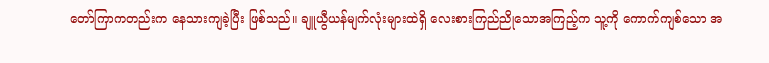တော်ကြာကတည်းက နေသားကျခဲ့ပြီး ဖြစ်သည်။ ချူယွီယန်မျက်လုံးများထဲရှိ လေးစားကြည်ညိုသောအကြည့်က သူ့ကို ကောက်ကျစ်သော အ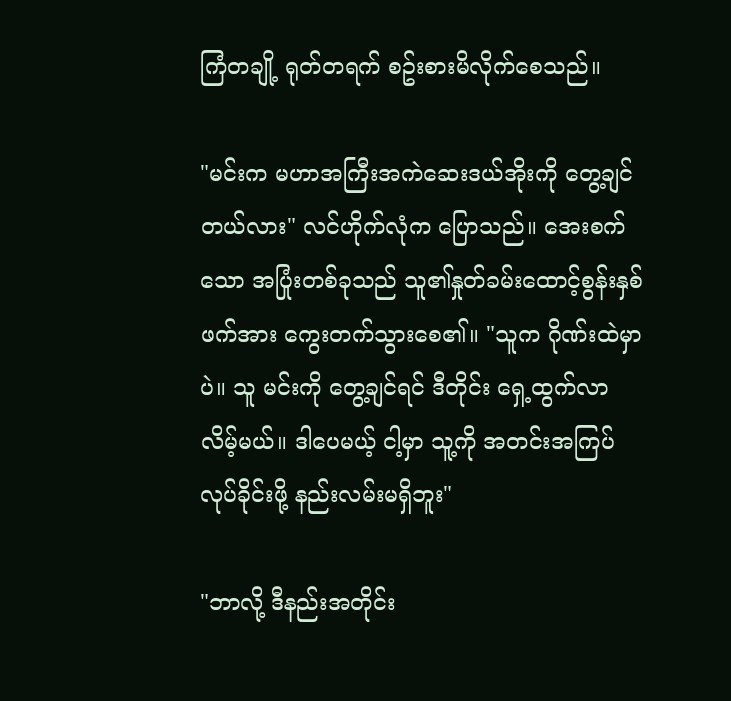ကြံတချို့ ရုတ်တရက် စဥ်းစားမိလိုက်စေသည်။

"မင်းက မဟာအကြီးအကဲဆေးဒယ်အိုးကို တွေ့ချင်တယ်လား" လင်ဟိုက်လုံက ပြောသည်။ အေးစက်သော အပြုံးတစ်ခုသည် သူ၏နှုတ်ခမ်းထောင့်စွန်းနှစ်ဖက်အား ကွေးတက်သွားစေ၏။ "သူက ဂိုဏ်းထဲမှာပဲ။ သူ မင်းကို တွေ့ချင်ရင် ဒီတိုင်း ရှေ့ထွက်လာလိမ့်မယ်။ ဒါပေမယ့် ငါ့မှာ သူ့ကို အတင်းအကြပ်လုပ်ခိုင်းဖို့ နည်းလမ်းမရှိဘူး"

"ဘာလို့ ဒီနည်းအတိုင်း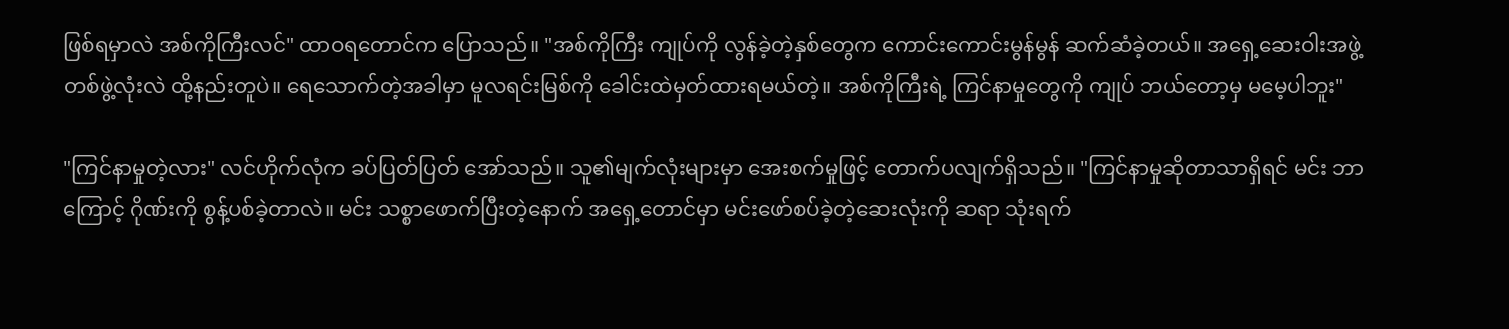ဖြစ်ရမှာလဲ အစ်ကိုကြီးလင်" ထာဝရတောင်က ပြောသည်။ "အစ်ကိုကြီး ကျုပ်ကို လွန်ခဲ့တဲ့နှစ်တွေက ကောင်းကောင်းမွန်မွန် ဆက်ဆံခဲ့တယ်။ အရှေ့ဆေးဝါးအဖွဲ့တစ်ဖွဲ့လုံးလဲ ထို့နည်းတူပဲ။ ရေသောက်တဲ့အခါမှာ မူလရင်းမြစ်ကို ခေါင်းထဲမှတ်ထားရမယ်တဲ့။ အစ်ကိုကြီးရဲ့ ကြင်နာမှုတွေကို ကျုပ် ဘယ်တော့မှ မမေ့ပါဘူး"

"ကြင်နာမှုတဲ့လား" လင်ဟိုက်လုံက ခပ်ပြတ်ပြတ် အော်သည်။ သူ၏မျက်လုံးများမှာ အေးစက်မှုဖြင့် တောက်ပလျက်ရှိသည်။ "ကြင်နာမှုဆိုတာသာရှိရင် မင်း ဘာကြောင့် ဂိုဏ်းကို စွန့်ပစ်ခဲ့တာလဲ။ မင်း သစ္စာဖောက်ပြီးတဲ့နောက် အရှေ့တောင်မှာ မင်းဖော်စပ်ခဲ့တဲ့ဆေးလုံးကို ဆရာ သုံးရက်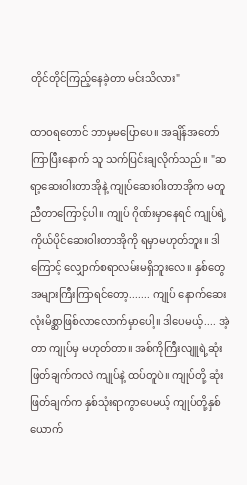တိုင်တိုင်ကြည့်နေခဲ့တာ မင်းသိလား"

ထာဝရတောင် ဘာမှမပြောပေ။ အချိန်အတော်ကြာပြီးနောက် သူ သက်ပြင်းချလိုက်သည်။ "ဆရာ့ဆေးဝါးတာအိုနဲ့ ကျုပ်ဆေးဝါးတာအိုက မတူညီတာကြောင့်ပါ။ ကျုပ် ဂိုဏ်းမှာနေရင် ကျုပ်ရဲ့ ကိုယ်ပိုင်ဆေးဝါးတာအိုကို ရမှာမဟုတ်ဘူး။ ဒါကြောင့် လျှောက်စရာလမ်းမရှိဘူးလေ။ နှစ်တွေအများကြီးကြာရင်တော့....... ကျုပ် နောက်ဆေးလုံးမိစ္ဆာဖြစ်လာလောက်မှာပေါ့။ ဒါပေမယ့်.... အဲ့တာ ကျုပ်မှ မဟုတ်တာ။ အစ်ကိုကြီးလျူရဲ့ဆုံးဖြတ်ချက်ကလဲ ကျုပ်နဲ့ ထပ်တူပဲ။ ကျုပ်တို့ ဆုံးဖြတ်ချက်က နှစ်သုံးရာကွာပေမယ့် ကျုပ်တို့နှစ်ယောက်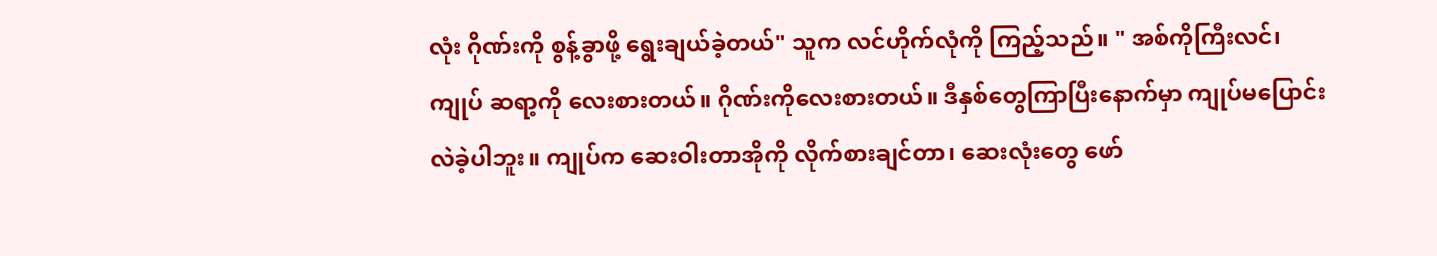လုံး ဂိုဏ်းကို စွန့်ခွာဖို့ ရွေးချယ်ခဲ့တယ်" သူက လင်ဟိုက်လုံကို ကြည့်သည်။ " အစ်ကိုကြီးလင်၊ ကျုပ် ဆရာ့ကို လေးစားတယ်။ ဂိုဏ်းကိုလေးစားတယ်။ ဒီနှစ်တွေကြာပြီးနောက်မှာ ကျုပ်မပြောင်းလဲခဲ့ပါဘူး။ ကျုပ်က ဆေးဝါးတာအိုကို လိုက်စားချင်တာ၊ ဆေးလုံးတွေ ဖော်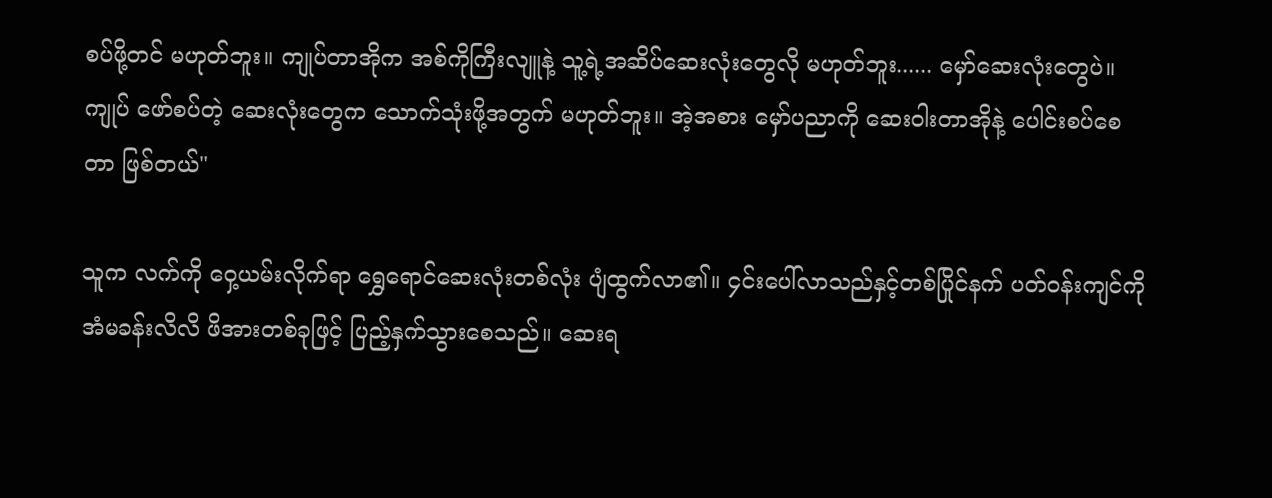စပ်ဖို့တင် မဟုတ်ဘူး။ ကျုပ်တာအိုက အစ်ကိုကြီးလျူနဲ့ သူ့ရဲ့အဆိပ်ဆေးလုံးတွေလို မဟုတ်ဘူး...... မှော်ဆေးလုံးတွေပဲ။ ကျုပ် ဖော်စပ်တဲ့ ဆေးလုံးတွေက သောက်သုံးဖို့အတွက် မဟုတ်ဘူး။ အဲ့အစား မှော်ပညာကို ဆေးဝါးတာအိုနဲ့ ပေါင်းစပ်စေတာ ဖြစ်တယ်"

သူက လက်ကို ဝှေ့ယမ်းလိုက်ရာ ရွှေရောင်ဆေးလုံးတစ်လုံး ပျံထွက်လာ၏။ ၄င်းပေါ်လာသည်နှင့်တစ်ပြိုင်နက် ပတ်ဝန်းကျင်ကို အံမခန်းလိလိ ဖိအားတစ်ခုဖြင့် ပြည့်နှက်သွားစေသည်။ ဆေးရ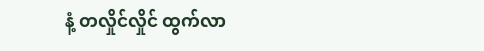နံ့ တလှိုင်လှိုင် ထွက်လာ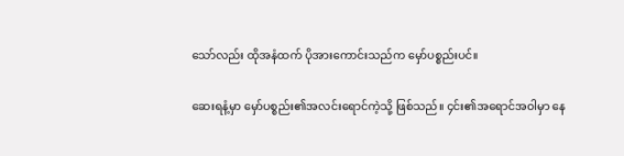သော်လည်း ထိုအနံထက် ပိုအားကောင်းသည်က မှော်ပစ္စည်းပင်။

ဆေးရနံ့မှာ မှော်ပစ္စည်း၏အလင်းရောင်ကဲ့သို့ ဖြစ်သည်။ ၄င်း၏အရောင်အဝါမှာ နေ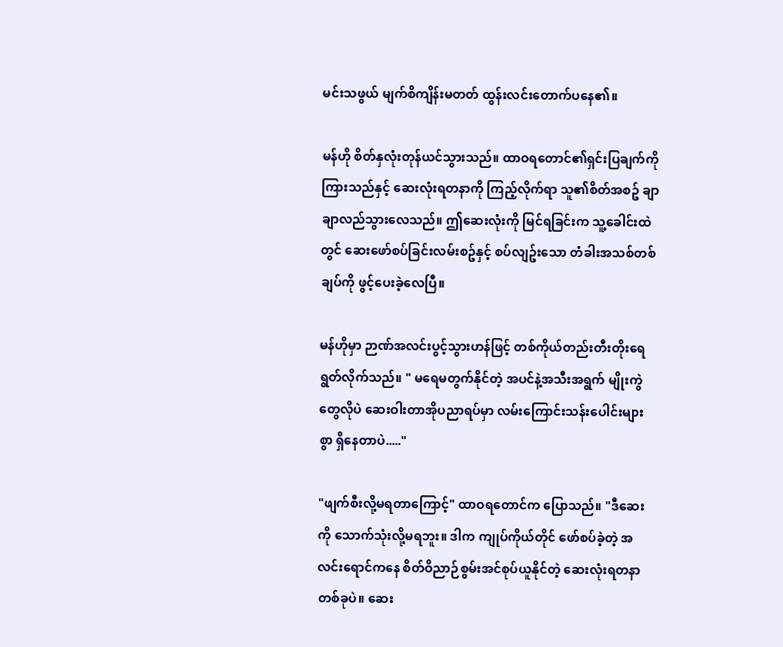မင်းသဖွယ် မျက်စိကျိန်းမတတ် ထွန်းလင်းတောက်ပနေ၏။

မန်ဟို စိတ်နှလုံးတုန်ယင်သွားသည်။ ထာဝရတောင်၏ရှင်းပြချက်ကို ကြားသည်နှင့် ဆေးလုံးရတနာကို ကြည့်လိုက်ရာ သူ၏စိတ်အစဥ် ချာချာလည်သွားလေသည်။ ဤဆေးလုံးကို မြင်ရခြင်းက သူ့ခေါင်းထဲတွင် ဆေးဖော်စပ်ခြင်းလမ်းစဥ်နှင့် စပ်လျဥ်းသော တံခါးအသစ်တစ်ချပ်ကို ဖွင့်ပေးခဲ့လေပြီ။

မန်ဟိုမှာ ဉာဏ်အလင်းပွင့်သွားဟန်ဖြင့် တစ်ကိုယ်တည်းတီးတိုးရေရွတ်လိုက်သည်။ " မရေမတွက်နိုင်တဲ့ အပင်နဲ့အသီးအရွက် မျိုးကွဲတွေလိုပဲ ဆေးဝါးတာအိုပညာရပ်မှာ လမ်းကြောင်းသန်းပေါင်းများစွာ ရှိနေတာပဲ....."

"ဖျက်စီးလို့မရတာကြောင့်" ထာဝရတောင်က ပြောသည်။ "ဒီဆေးကို သောက်သုံးလို့မရဘူး။ ဒါက ကျုပ်ကိုယ်တိုင် ဖော်စပ်ခဲ့တဲ့ အလင်းရောင်ကနေ စိတ်ဝိညာဉ်စွမ်းအင်စုပ်ယူနိုင်တဲ့ ဆေးလုံးရတနာတစ်ခုပဲ။ ဆေး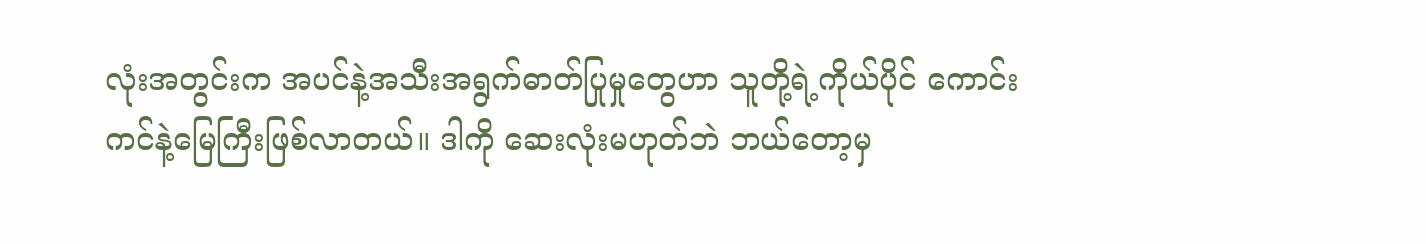လုံးအတွင်းက အပင်နဲ့အသီးအရွက်ဓာတ်ပြုမှုတွေဟာ သူတို့ရဲ့ကိုယ်ပိုင် ကောင်းကင်နဲ့မြေကြီးဖြစ်လာတယ်။ ဒါကို ဆေးလုံးမဟုတ်ဘဲ ဘယ်တော့မှ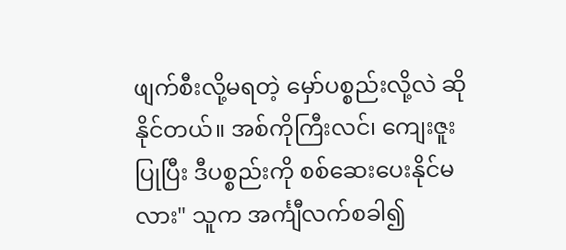ဖျက်စီးလို့မရတဲ့ မှော်ပစ္စည်းလို့လဲ ဆိုနိုင်တယ်။ အစ်ကိုကြီးလင်၊ ကျေးဇူးပြုပြီး ဒီပစ္စည်းကို စစ်ဆေးပေးနိုင်မလား" သူက အင်္ကျီလက်စခါ၍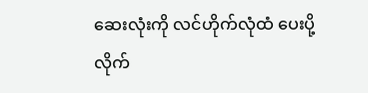ဆေးလုံးကို လင်ဟိုက်လုံထံ ပေးပို့လိုက်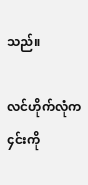သည်။

လင်ဟိုက်လုံက ၄င်းကို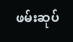ဖမ်းဆုပ်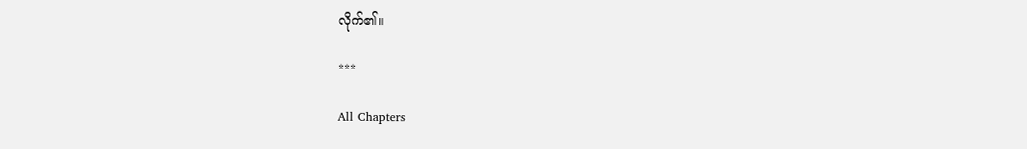လိုက်၏။

***

All Chapters